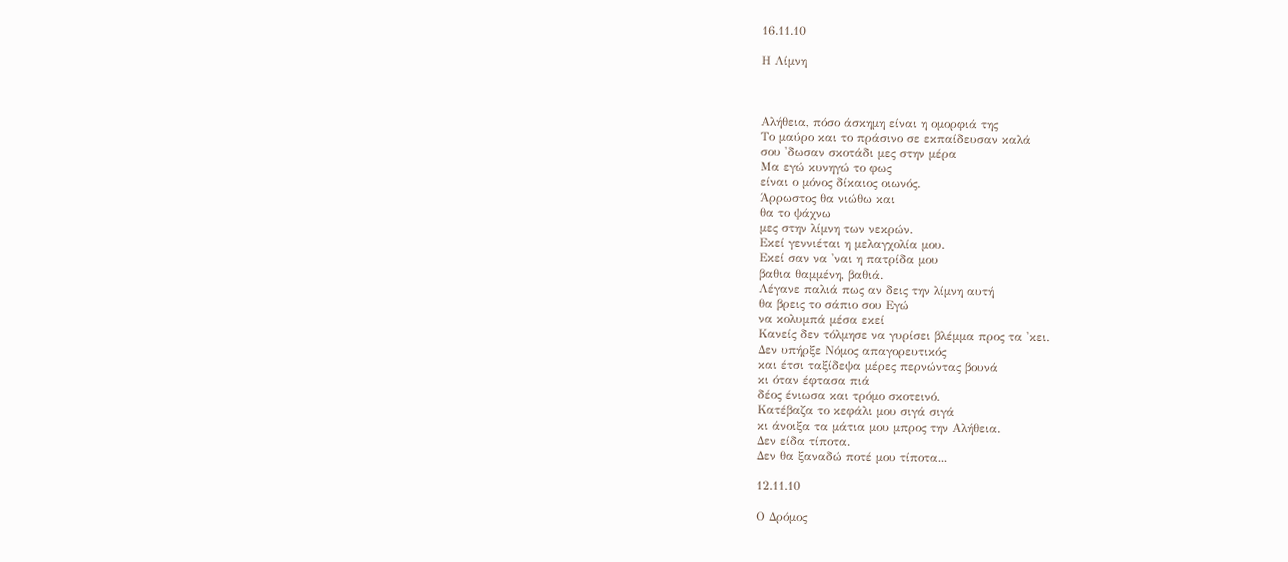16.11.10

Η Λίμνη



Αλήθεια, πόσο άσκημη είναι η ομορφιά της
Το μαύρο και το πράσινο σε εκπαίδευσαν καλά
σου 'δωσαν σκοτάδι μες στην μέρα
Μα εγώ κυνηγώ το φως
είναι ο μόνος δίκαιος οιωνός.
Άρρωστος θα νιώθω και
θα το ψάχνω
μες στην λίμνη των νεκρών.
Εκεί γεννιέται η μελαγχολία μου.
Εκεί σαν να 'ναι η πατρίδα μου
βαθια θαμμένη, βαθιά.
Λέγανε παλιά πως αν δεις την λίμνη αυτή
θα βρεις το σάπιο σου Εγώ
να κολυμπά μέσα εκεί
Κανείς δεν τόλμησε να γυρίσει βλέμμα προς τα 'κει.
Δεν υπήρξε Νόμος απαγορευτικός
και έτσι ταξίδεψα μέρες περνώντας βουνά
κι όταν έφτασα πιά
δέος ένιωσα και τρόμο σκοτεινό.
Κατέβαζα το κεφάλι μου σιγά σιγά
κι άνοιξα τα μάτια μου μπρος την Αλήθεια.
Δεν είδα τίποτα.
Δεν θα ξαναδώ ποτέ μου τίποτα...

12.11.10

Ο Δρόμος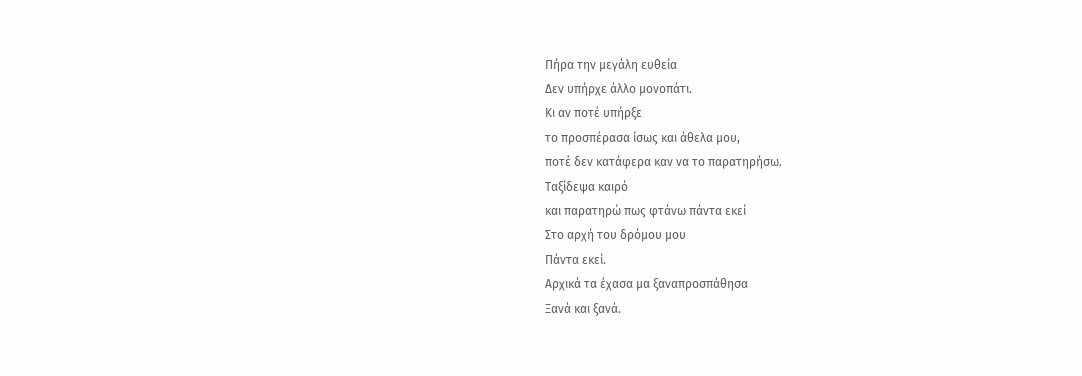Πήρα την μεγάλη ευθεία
Δεν υπήρχε άλλο μονοπάτι.
Κι αν ποτέ υπήρξε
το προσπέρασα ίσως και άθελα μου,
ποτέ δεν κατάφερα καν να το παρατηρήσω.
Ταξίδεψα καιρό
και παρατηρώ πως φτάνω πάντα εκεί
Στο αρχή του δρόμου μου
Πάντα εκεί.
Αρχικά τα έχασα μα ξαναπροσπάθησα
Ξανά και ξανά.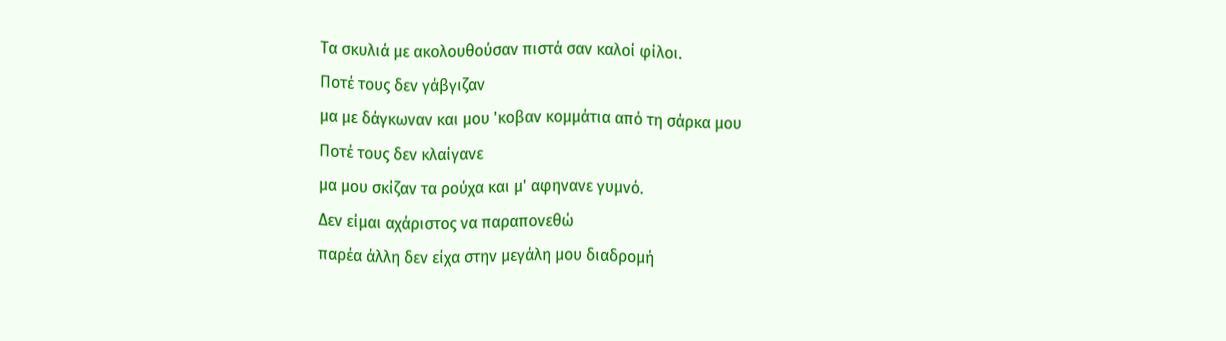Τα σκυλιά με ακολουθούσαν πιστά σαν καλοί φίλοι.
Ποτέ τους δεν γάβγιζαν
μα με δάγκωναν και μου 'κοβαν κομμάτια από τη σάρκα μου
Ποτέ τους δεν κλαίγανε
μα μου σκίζαν τα ρούχα και μ' αφηνανε γυμνό.
Δεν είμαι αχάριστος να παραπονεθώ
παρέα άλλη δεν είχα στην μεγάλη μου διαδρομή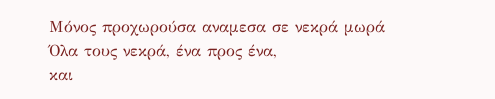Μόνος προχωρούσα αναμεσα σε νεκρά μωρά
Όλα τους νεκρά, ένα προς ένα,
και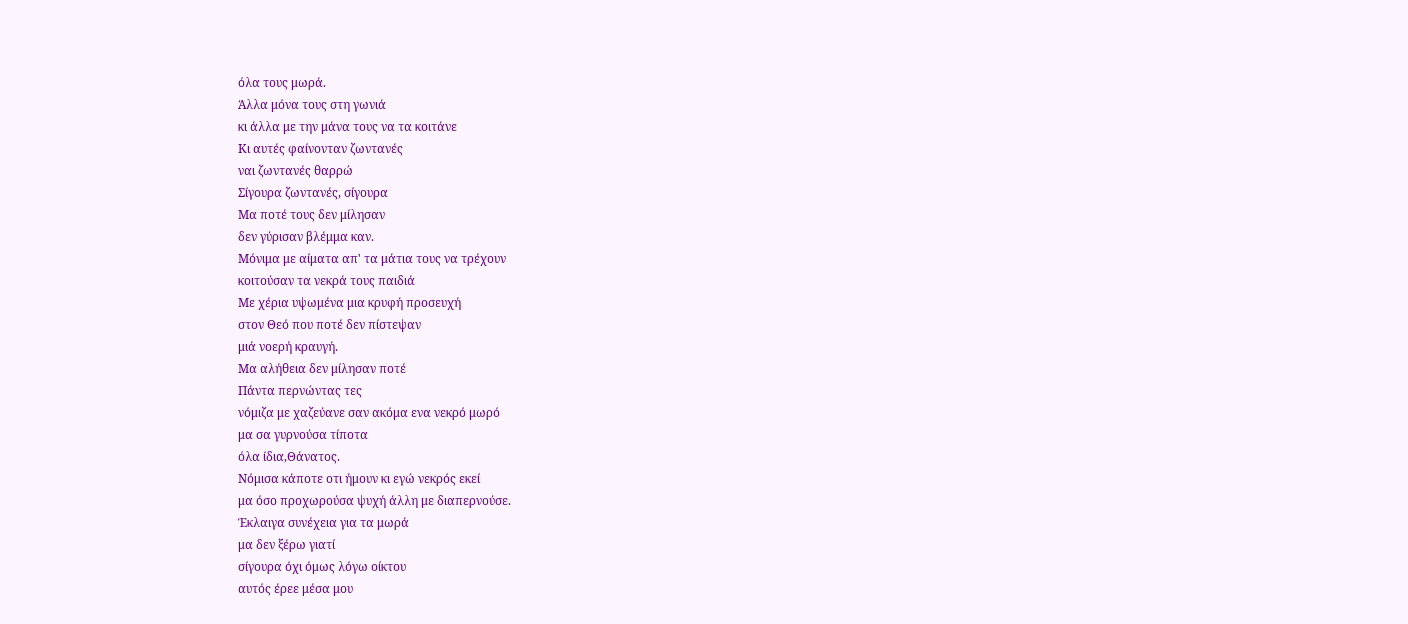όλα τους μωρά.
Άλλα μόνα τους στη γωνιά
κι άλλα με την μάνα τους να τα κοιτάνε
Κι αυτές φαίνονταν ζωντανές
ναι ζωντανές θαρρώ
Σίγουρα ζωντανές, σίγουρα
Μα ποτέ τους δεν μίλησαν
δεν γύρισαν βλέμμα καν.
Μόνιμα με αίματα απ' τα μάτια τους να τρέχουν
κοιτούσαν τα νεκρά τους παιδιά
Με χέρια υψωμένα μια κρυφή προσευχή
στον Θεό που ποτέ δεν πίστεψαν
μιά νοερή κραυγή.
Μα αλήθεια δεν μίλησαν ποτέ
Πάντα περνώντας τες
νόμιζα με χαζεύανε σαν ακόμα ενα νεκρό μωρό
μα σα γυρνούσα τίποτα
όλα ίδια,Θάνατος.
Νόμισα κάποτε οτι ήμουν κι εγώ νεκρός εκεί
μα όσο προχωρούσα ψυχή άλλη με διαπερνούσε.
Έκλαιγα συνέχεια για τα μωρά
μα δεν ξέρω γιατί
σίγουρα όχι όμως λόγω οίκτου
αυτός έρεε μέσα μου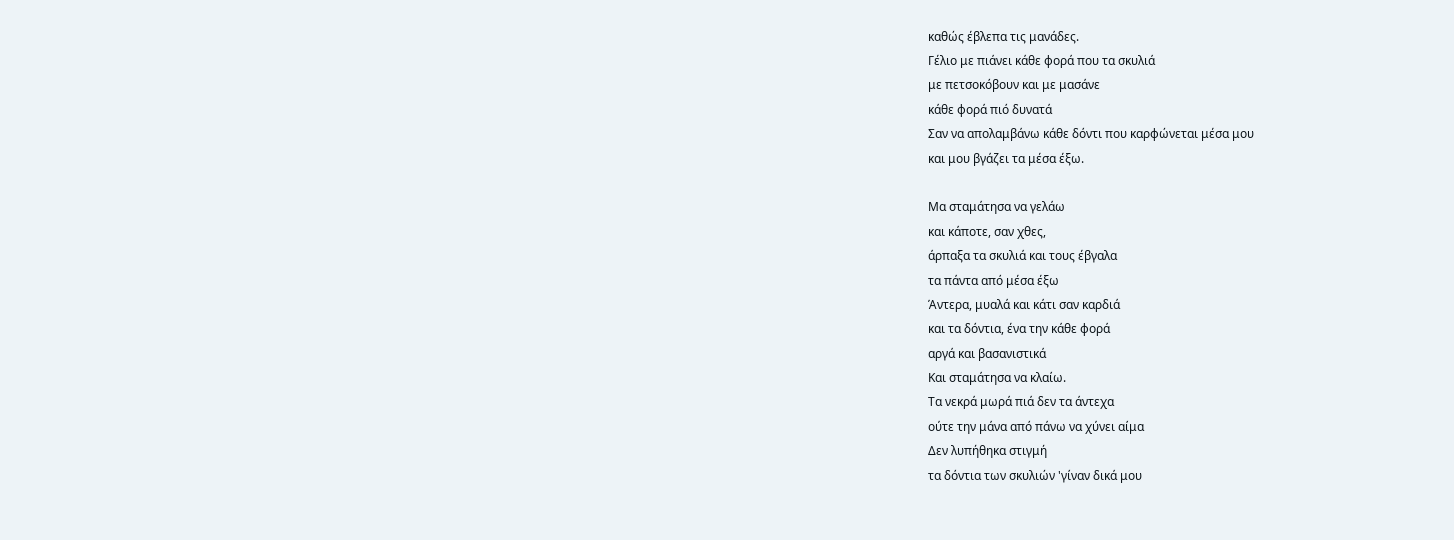καθώς έβλεπα τις μανάδες.
Γέλιο με πιάνει κάθε φορά που τα σκυλιά
με πετσοκόβουν και με μασάνε
κάθε φορά πιό δυνατά
Σαν να απολαμβάνω κάθε δόντι που καρφώνεται μέσα μου
και μου βγάζει τα μέσα έξω.

Μα σταμάτησα να γελάω
και κάποτε, σαν χθες,
άρπαξα τα σκυλιά και τους έβγαλα
τα πάντα από μέσα έξω
Άντερα, μυαλά και κάτι σαν καρδιά
και τα δόντια, ένα την κάθε φορά
αργά και βασανιστικά
Και σταμάτησα να κλαίω.
Τα νεκρά μωρά πιά δεν τα άντεχα
ούτε την μάνα από πάνω να χύνει αίμα
Δεν λυπήθηκα στιγμή
τα δόντια των σκυλιών 'γίναν δικά μου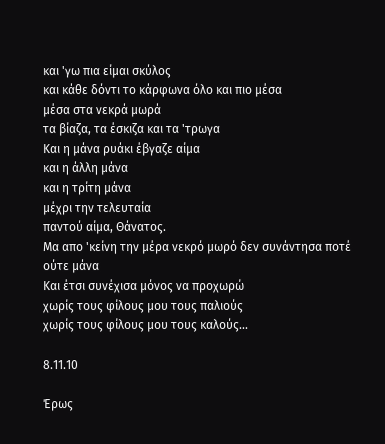και 'γω πια είμαι σκύλος
και κάθε δόντι το κάρφωνα όλο και πιο μέσα
μέσα στα νεκρά μωρά
τα βίαζα, τα έσκιζα και τα 'τρωγα
Και η μάνα ρυάκι έβγαζε αίμα
και η άλλη μάνα
και η τρίτη μάνα
μέχρι την τελευταία
παντού αίμα, Θάνατος.
Μα απο 'κείνη την μέρα νεκρό μωρό δεν συνάντησα ποτέ
ούτε μάνα
Και έτσι συνέχισα μόνος να προχωρώ
χωρίς τους φίλους μου τους παλιούς
χωρίς τους φίλους μου τους καλούς...

8.11.10

Έρως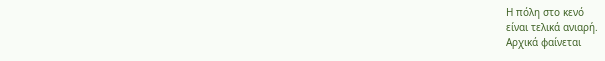Η πόλη στο κενό
είναι τελικά ανιαρή.
Αρχικά φαίνεται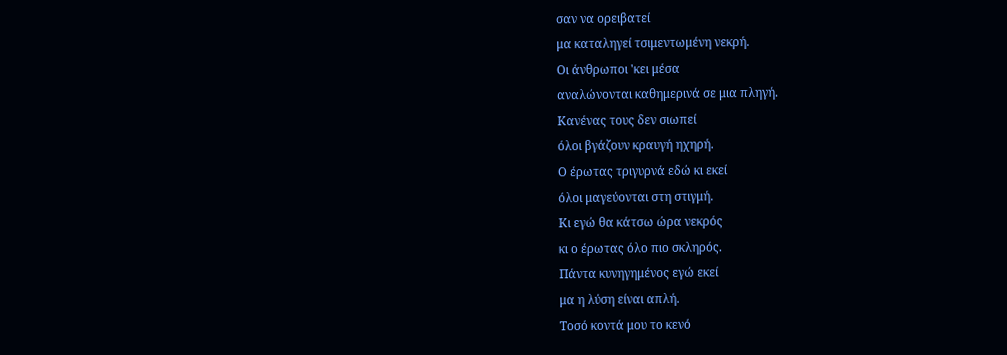σαν να ορειβατεί
μα καταληγεί τσιμεντωμένη νεκρή.
Οι άνθρωποι 'κει μέσα
αναλώνονται καθημερινά σε μια πληγή.
Κανένας τους δεν σιωπεί
όλοι βγάζουν κραυγή ηχηρή.
Ο έρωτας τριγυρνά εδώ κι εκεί
όλοι μαγεύονται στη στιγμή.
Κι εγώ θα κάτσω ώρα νεκρός
κι ο έρωτας όλο πιο σκληρός.
Πάντα κυνηγημένος εγώ εκεί
μα η λύση είναι απλή.
Τοσό κοντά μου το κενό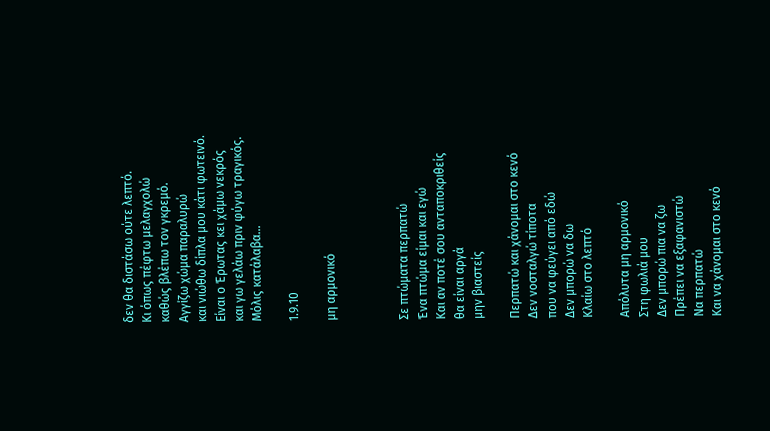δεν θα διστάσω ούτε λεπτό.
Κι όπως πέφτω μελαγχολώ
καθώς βλέπω τον γκρεμό.
Αγγίζω χώμα παραλυρώ
και νιώθω δίπλα μου κάτι φωτεινό.
Είναι ο Έρωτας κει χάμω νεκρός
και γω γελάω πριν φύγω τραγικός.
Μόλις κατάλαβα...

1.9.10

μη αρμονικό



Σε πτώματα περπατώ
Ένα πτώμα είμαι και εγώ
Και αν ποτέ σου ανταποκριθείς
θα είναι αργά
μην βιαστείς

Περπατώ και χάνομαι στο κενό
Δεν νοσταλγώ τίποτα
που να φεύγει από εδώ
Δεν μπορώ να δω
Κλαίω στο λεπτό

Απόλυτα μη αρμονικό
Στη φωλιά μου
Δεν μπορώ πια να ζω
Πρέπει να εξαφανιστώ
Να περπατώ
Και να χάνομαι στο κενό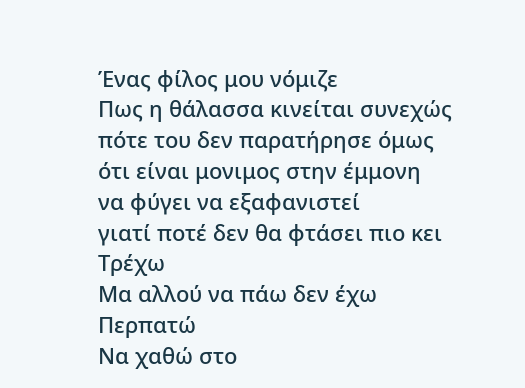Ένας φίλος μου νόμιζε
Πως η θάλασσα κινείται συνεχώς
πότε του δεν παρατήρησε όμως
ότι είναι μονιμος στην έμμονη
να φύγει να εξαφανιστεί
γιατί ποτέ δεν θα φτάσει πιο κει
Τρέχω
Μα αλλού να πάω δεν έχω
Περπατώ
Να χαθώ στο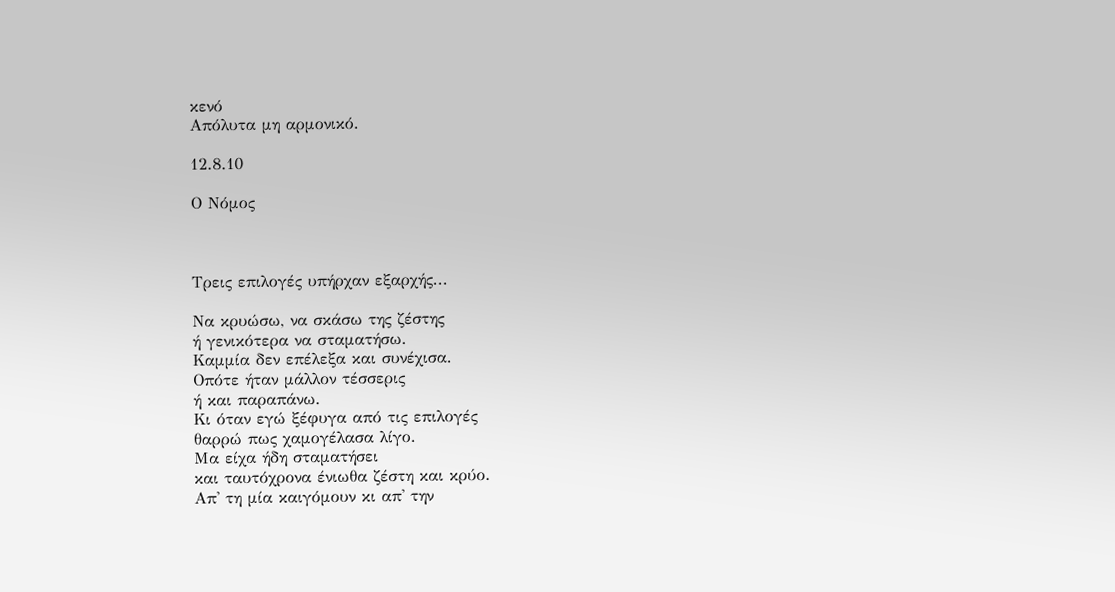κενό
Απόλυτα μη αρμονικό.

12.8.10

Ο Νόμος



Τρεις επιλογές υπήρχαν εξαρχής...

Να κρυώσω, να σκάσω της ζέστης
ή γενικότερα να σταματήσω.
Καμμία δεν επέλεξα και συνέχισα.
Οπότε ήταν μάλλον τέσσερις
ή και παραπάνω.
Κι όταν εγώ ξέφυγα από τις επιλογές
θαρρώ πως χαμογέλασα λίγο.
Μα είχα ήδη σταματήσει
και ταυτόχρονα ένιωθα ζέστη και κρύο.
Απ' τη μία καιγόμουν κι απ' την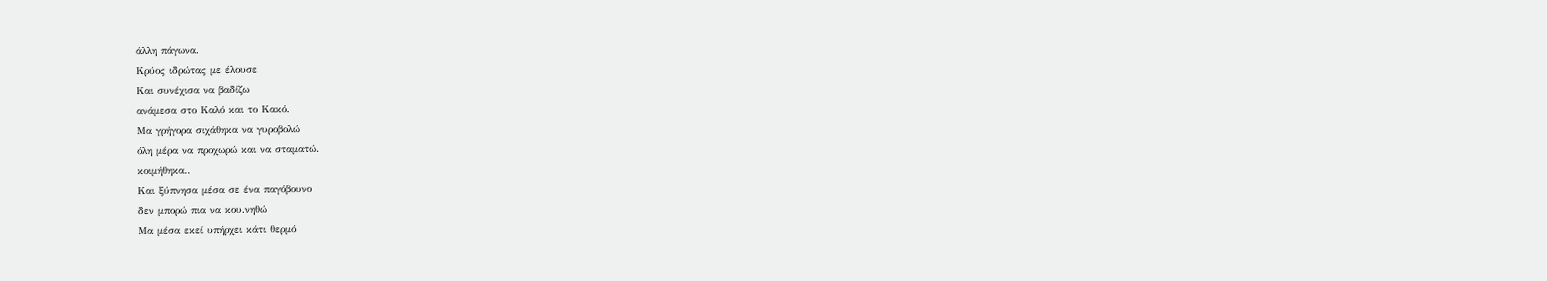άλλη πάγωνα.
Κρύος ιδρώτας με έλουσε
Και συνέχισα να βαδίζω
ανάμεσα στο Καλό και το Κακό.
Μα γρήγορα σιχάθηκα να γυροβολώ
όλη μέρα να προχωρώ και να σταματώ.
κοιμήθηκα..
Και ξύπνησα μέσα σε ένα παγόβουνο
δεν μπορώ πια να κου.νηθώ
Μα μέσα εκεί υπήρχει κάτι θερμό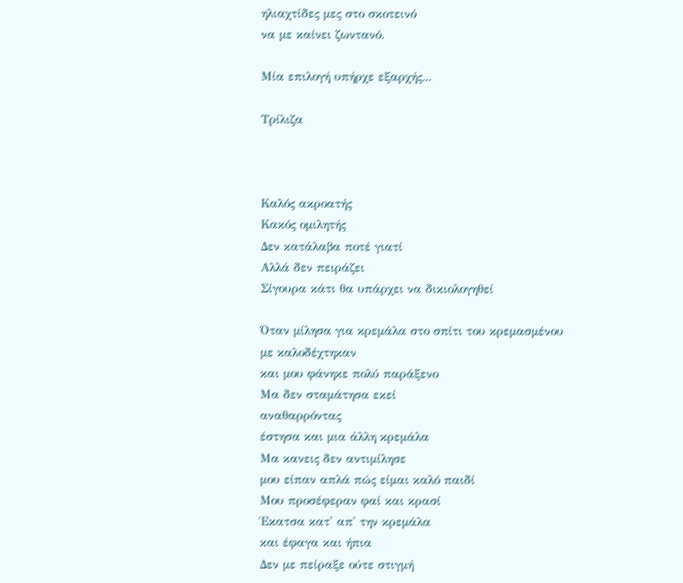ηλιαχτίδες μες στο σκοτεινό
να με καίνει ζωντανό.

Μία επιλογή υπήρχε εξαρχής...

Τρίλιζα



Καλός ακροατής
Κακός ομιλητής
Δεν κατάλαβα ποτέ γιατί
Αλλά δεν πειράζει
Σίγουρα κάτι θα υπάρχει να δικιολογηθεί

Όταν μίλησα για κρεμάλα στο σπίτι του κρεμασμένου
με καλοδέχτηκαν
και μου φάνηκε πολύ παράξενο
Μα δεν σταμάτησα εκεί
αναθαρρόντας
έστησα και μια άλλη κρεμάλα
Μα κανεις δεν αντιμίλησε
μου είπαν απλά πώς είμαι καλό παιδί
Μου προσέφεραν φαί και κρασί
Έκατσα κατ' απ' την κρεμάλα
και έφαγα και ήπια
Δεν με πείραξε ούτε στιγμή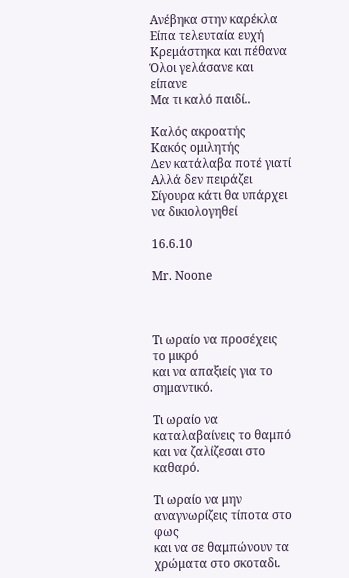Ανέβηκα στην καρέκλα
Είπα τελευταία ευχή
Κρεμάστηκα και πέθανα
Όλοι γελάσανε και είπανε
Μα τι καλό παιδί..

Καλός ακροατής
Κακός ομιλητής
Δεν κατάλαβα ποτέ γιατί
Αλλά δεν πειράζει
Σίγουρα κάτι θα υπάρχει να δικιολογηθεί

16.6.10

Mr. Noone



Τι ωραίο να προσέχεις το μικρό
και να απαξιείς για το σημαντικό.

Τι ωραίο να καταλαβαίνεις το θαμπό
και να ζαλίζεσαι στο καθαρό.

Τι ωραίο να μην αναγνωρίζεις τίποτα στο φως
και να σε θαμπώνουν τα χρώματα στο σκοταδι.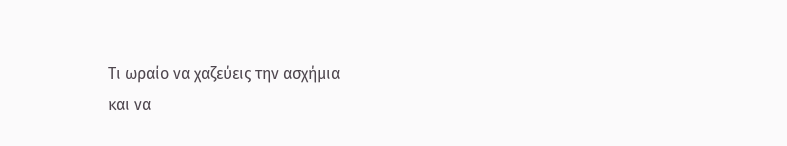Τι ωραίο να χαζεύεις την ασχήμια
και να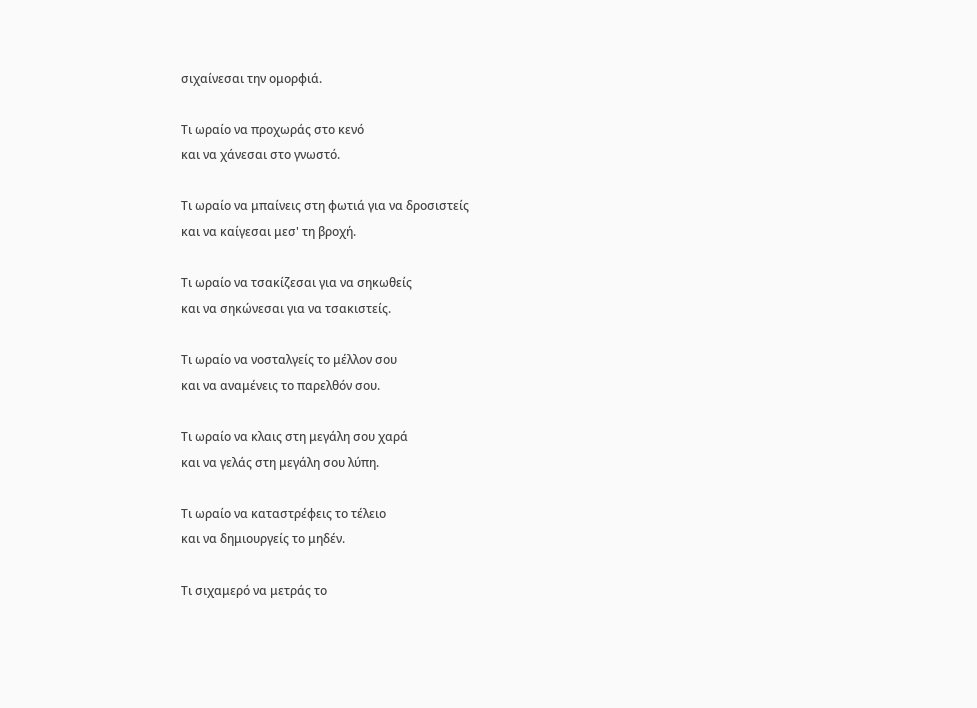σιχαίνεσαι την ομορφιά.

Τι ωραίο να προχωράς στο κενό
και να χάνεσαι στο γνωστό.

Τι ωραίο να μπαίνεις στη φωτιά για να δροσιστείς
και να καίγεσαι μεσ' τη βροχή.

Τι ωραίο να τσακίζεσαι για να σηκωθείς
και να σηκώνεσαι για να τσακιστείς.

Τι ωραίο να νοσταλγείς το μέλλον σου
και να αναμένεις το παρελθόν σου.

Τι ωραίο να κλαις στη μεγάλη σου χαρά
και να γελάς στη μεγάλη σου λύπη.

Τι ωραίο να καταστρέφεις το τέλειο
και να δημιουργείς το μηδέν.

Τι σιχαμερό να μετράς το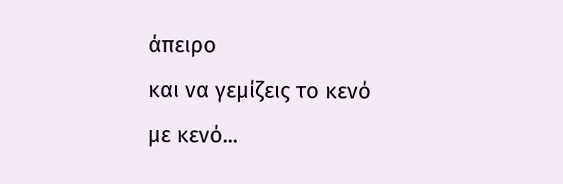άπειρο
και να γεμίζεις το κενό με κενό...